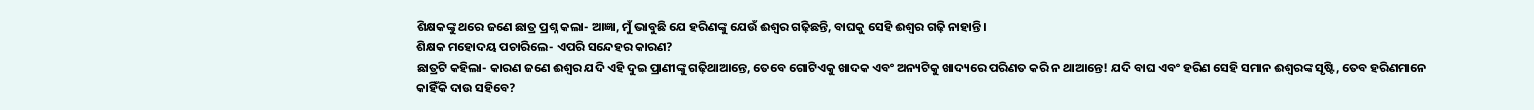ଶିକ୍ଷକଙ୍କୁ ଥରେ ଜଣେ ଛାତ୍ର ପ୍ରଶ୍ନ କଲା- ଆଜ୍ଞା, ମୁଁ ଭାବୁଛି ଯେ ହରିଣଙ୍କୁ ଯେଉଁ ଈଶ୍ବର ଗଢ଼ିଛନ୍ତି, ବାଘକୁ ସେହି ଈଶ୍ବର ଗଢ଼ି ନାହାନ୍ତି।
ଶିକ୍ଷକ ମହୋଦୟ ପଚାରିଲେ- ଏପରି ସନ୍ଦେହର କାରଣ?
ଛାତ୍ରଟି କହିଲା- କାରଣ ଜଣେ ଈଶ୍ବର ଯଦି ଏହି ଦୁଇ ପ୍ରାଣୀଙ୍କୁ ଗଢ଼ିଥାଆନ୍ତେ, ତେବେ ଗୋଟିଏକୁ ଖାଦକ ଏବଂ ଅନ୍ୟଟିକୁ ଖାଦ୍ୟରେ ପରିଣତ କରି ନ ଥାଆନ୍ତେ! ଯଦି ବାଘ ଏବଂ ହରିଣ ସେହି ସମାନ ଈଶ୍ବରଙ୍କ ସୃଷ୍ଟି, ତେବ ହରିଣମାନେ କାହିଁକି ଦାଉ ସହିବେ?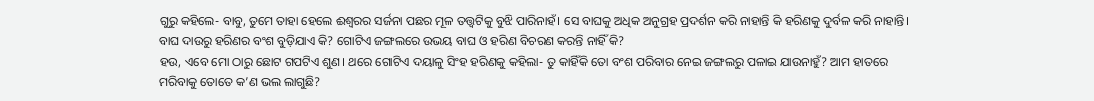ଗୁରୁ କହିଲେ- ବାବୁ, ତୁମେ ତାହା ହେଲେ ଈଶ୍ବରର ସର୍ଜନା ପଛର ମୂଳ ତତ୍ତ୍ବଟିକୁ ବୁଝି ପାରିନାହଁ। ସେ ବାଘକୁ ଅଧିକ ଅନୁଗ୍ରହ ପ୍ରଦର୍ଶନ କରି ନାହାନ୍ତି କି ହରିଣକୁ ଦୁର୍ବଳ କରି ନାହାନ୍ତି। ବାଘ ଦାଉରୁ ହରିଣର ବଂଶ ବୁଡ଼ିଯାଏ କି? ଗୋଟିଏ ଜଙ୍ଗଲରେ ଉଭୟ ବାଘ ଓ ହରିଣ ବିଚରଣ କରନ୍ତି ନାହିଁ କି?
ହଉ, ଏବେ ମୋ ଠାରୁ ଛୋଟ ଗପଟିଏ ଶୁଣ। ଥରେ ଗୋଟିଏ ଦୟାଳୁ ସିଂହ ହରିଣକୁ କହିଲା- ତୁ କାହିଁକି ତୋ ବଂଶ ପରିବାର ନେଇ ଜଙ୍ଗଲରୁ ପଳାଇ ଯାଉନାହୁଁ? ଆମ ହାତରେ ମରିବାକୁ ତୋତେ କ’ଣ ଭଲ ଲାଗୁଛି?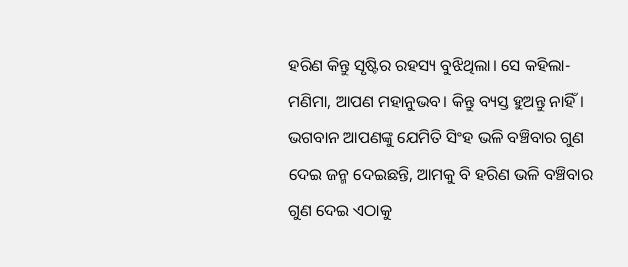ହରିଣ କିନ୍ତୁ ସୃଷ୍ଟିର ରହସ୍ୟ ବୁଝିଥିଲା। ସେ କହିଲା- ମଣିମା, ଆପଣ ମହାନୁଭବ। କିନ୍ତୁ ବ୍ୟସ୍ତ ହୁଅନ୍ତୁ ନାହିଁ। ଭଗବାନ ଆପଣଙ୍କୁ ଯେମିତି ସିଂହ ଭଳି ବଞ୍ଚିବାର ଗୁଣ ଦେଇ ଜନ୍ମ ଦେଇଛନ୍ତି, ଆମକୁ ବି ହରିଣ ଭଳି ବଞ୍ଚିବାର ଗୁଣ ଦେଇ ଏଠାକୁ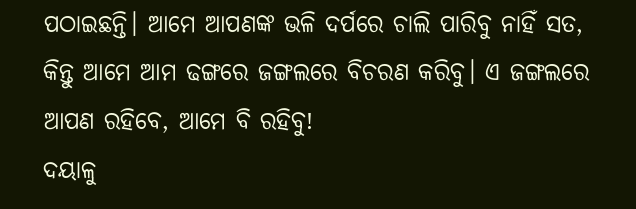ପଠାଇଛନ୍ତି। ଆମେ ଆପଣଙ୍କ ଭଳି ଦର୍ପରେ ଚାଲି ପାରିବୁ ନାହିଁ ସତ, କିନ୍ତୁ ଆମେ ଆମ ଢଙ୍ଗରେ ଜଙ୍ଗଲରେ ବିଚରଣ କରିବୁ। ଏ ଜଙ୍ଗଲରେ ଆପଣ ରହିବେ, ଆମେ ବି ରହିବୁ!
ଦୟାଳୁ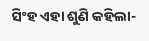ସିଂହ ଏହା ଶୁଣି କହିଲା-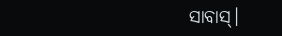ସାବାସ୍।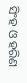ସିଂହ ଓ ହରିଣ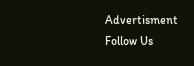Advertisment
Follow Us